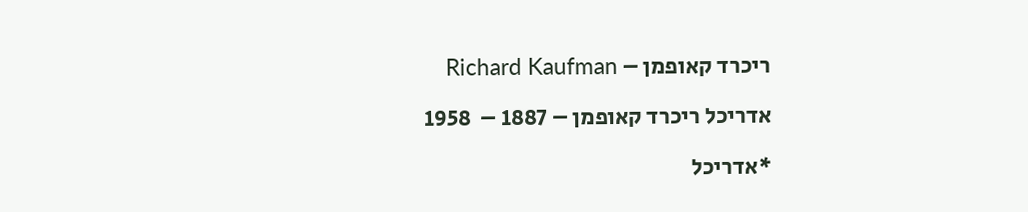ריכרד קאופמן – Richard Kaufman

אדריכל ריכרד קאופמן – 1887 –  1958

*אדריכל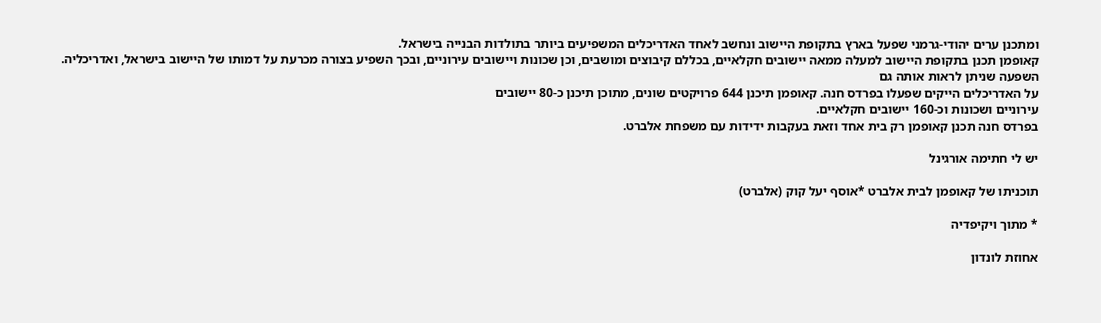ומתכנן ערים יהודי-גרמני שפעל בארץ בתקופת היישוב ונחשב לאחד האדריכלים המשפיעים ביותר בתולדות הבנייה בישראל.
קאופמן תכנן בתקופת היישוב למעלה ממאה יישובים חקלאיים, בכללם קיבוצים ומושבים, וכן שכונות ויישובים עירוניים, ובכך השפיע בצורה מכרעת על דמותו של היישוב בישראל, ואדריכליה. השפעה שניתן לראות אותה גם
על האדריכלים הייקים שפעלו בפרדס חנה. קאופמן תיכנן 644 פרויקטים שונים, מתוכן תיכנן כ-80 יישובים
עירוניים ושכונות וכ-160 יישובים חקלאיים.
בפרדס חנה תכנן קאופמן רק בית אחד וזאת בעקבות ידידות עם משפחת אלברט.

יש לי חתימה אורגינל

תוכניתו של קאופמן לבית אלברט *אוסף יעל קוק (אלברט)

* מתוך ויקיפדיה

אחוזת לונדון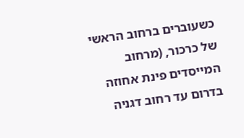כשעוברים ברחוב הראשי של כרכור, (מרחוב המייסדים פינת אחוזה בדרום עד רחוב דגניה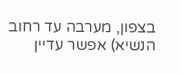בצפון, מערבה עד רחוב הנשיא) אפשר עדיין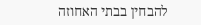להבחין בבתי האחוזה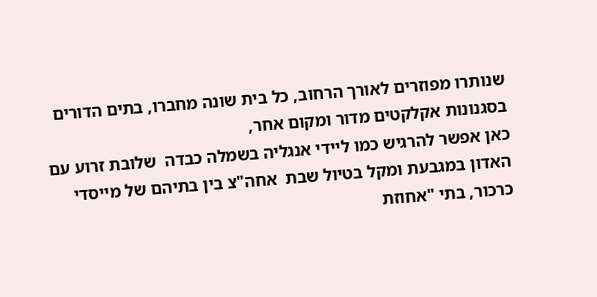שנותרו מפוזרים לאורך הרחוב, כל בית שונה מחברו, בתים הדורים בסגנונות אקלקטים מדור ומקום אחר,
כאן אפשר להרגיש כמו ליידי אנגליה בשמלה כבדה  שלובת זרוע עם האדון במגבעת ומקל בטיול שבת  אחה"צ בין בתיהם של מייסדי
כרכור, בתי "אחוזת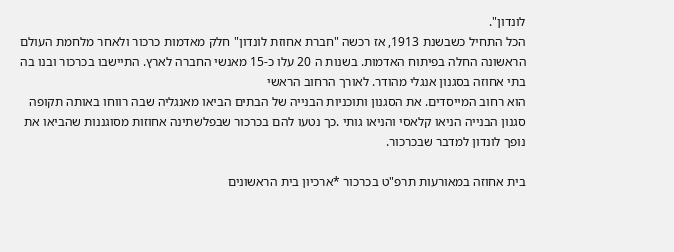לונדון".
הכל התחיל כשבשנת 1913, אז רכשה "חברת אחוזת לונדון" חלק מאדמות כרכור ולאחר מלחמת העולם הראשונה החלה בפיתוח האדמות. בשנות ה 20 עלו כ-15 מאנשי החברה לארץ. התיישבו בכרכור ובנו בה בתי אחוזה בסגנון אנגלי מהודר. לאורך הרחוב הראשי
הוא רחוב המייסדים. את הסגנון ותוכניות הבנייה של הבתים הביאו מאנגליה שבה רווחו באותה תקופה סגנון הבנייה הניאו קלאסי והניאו גותי .כך נטעו להם בכרכור שבפלשתינה אחוזות מסוגננות שהביאו את נופך לונדון למדבר שבכרכור.

בית אחוזה במאורעות תרפ"ט בכרכור *ארכיון בית הראשונים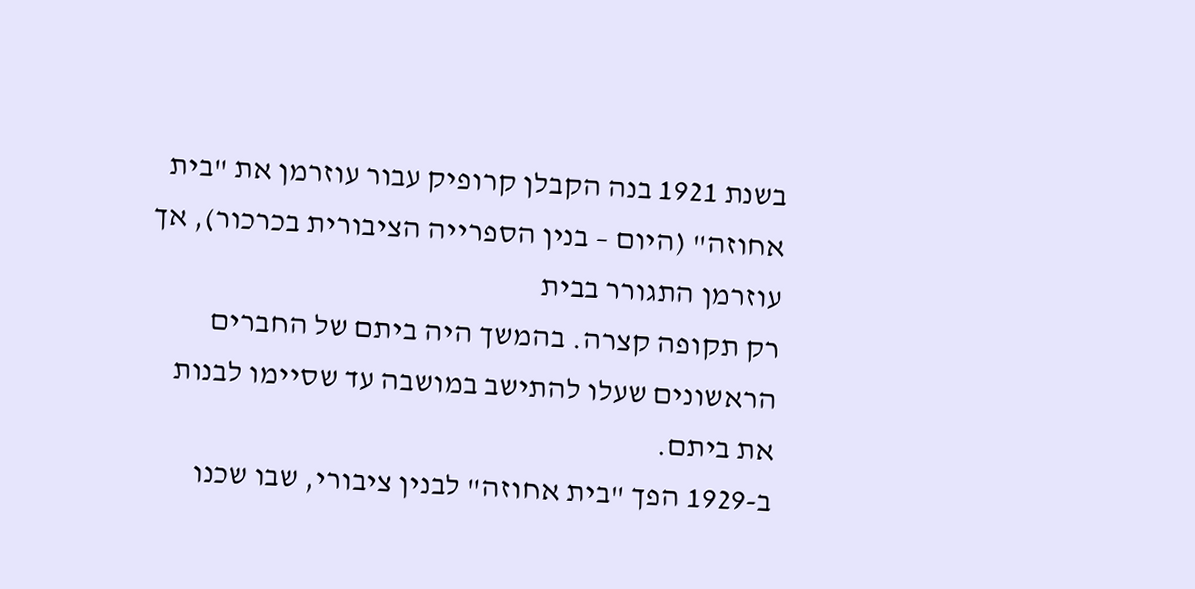בשנת 1921 בנה הקבלן קרופיק עבור עוזרמן את "בית אחוזה" (היום – בנין הספרייה הציבורית בכרכור), אך עוזרמן התגורר בבית
רק תקופה קצרה. בהמשך היה ביתם של החברים הראשונים שעלו להתישב במושבה עד שסיימו לבנות את ביתם.
ב-1929 הפך "בית אחוזה" לבנין ציבורי, שבו שכנו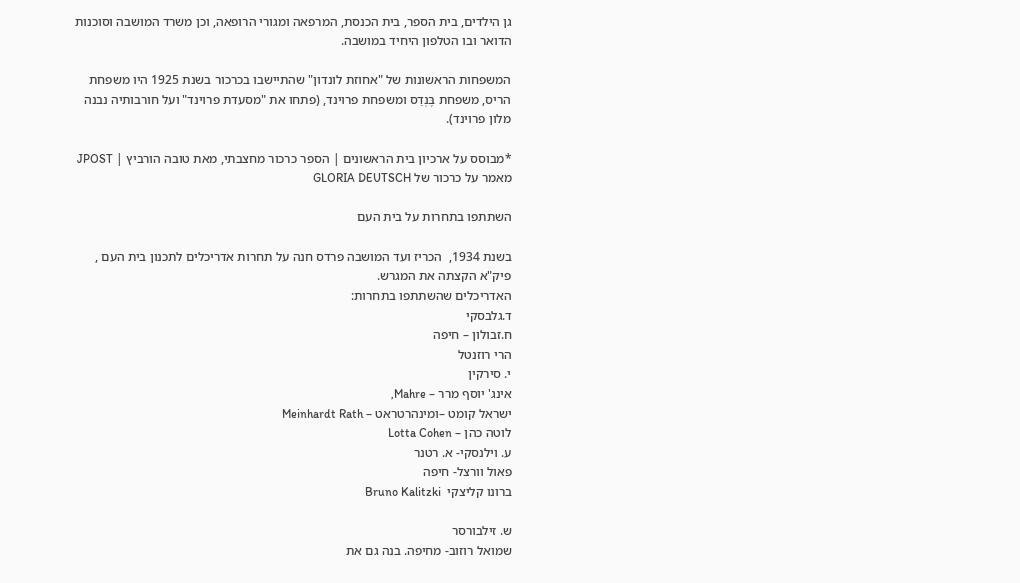גן הילדים, בית הספר, בית הכנסת, המרפאה ומגורי הרופאה, וכן משרד המושבה וסוכנות הדואר ובו הטלפון היחיד במושבה.

המשפחות הראשונות של "אחוזת לונדון" שהתיישבו בכרכור בשנת 1925 היו משפחת הריס, משפחת בֶּנְדַס ומשפחת פרוינד, (פתחו את "מסעדת פרוינד" ועל חורבותיה נבנה מלון פרוינד).

*מבוסס על ארכיון בית הראשונים | הספר כרכור מחצבתי, מאת טובה הורביץ | JPOST מאמר על כרכור של GLORIA DEUTSCH

השתתפו בתחרות על בית העם

בשנת 1934,  הכריז ועד המושבה פרדס חנה על תחרות אדריכלים לתכנון בית העם , פיק"א הקצתה את המגרש.
האדריכלים שהשתתפו בתחרות:
ד.גלבסקי
ח.זבולון – חיפה
הרי רוזנטל
י. סירקין
אינג' יוסף מרר – Mahre,
ישראל קומט –ומינהרטראט – Meinhardt Rath
לוטה כהן – Lotta Cohen
ע. וילנסקי- א. רטנר
פאול וורצל- חיפה
ברונו קליצקי  Bruno Kalitzki

ש. זילבורסר
שמואל רוזוב- מחיפה. בנה גם את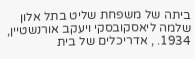ביתה של משפחת שליט בתל אלון
שלמה ליאסקובסקי ויעקב אורנשטיין, 1934. , אדריכלים של בית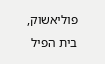פוליאשוק, בית הפיל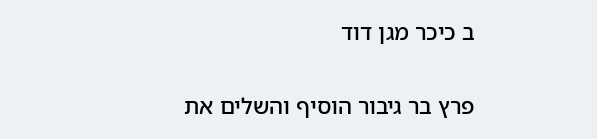ב כיכר מגן דוד

פרץ בר גיבור הוסיף והשלים את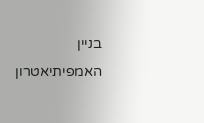בניין האמפיתיאטרון